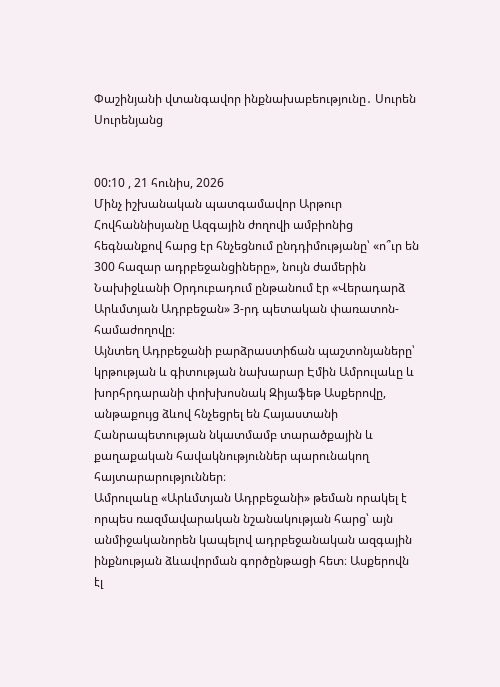Փաշինյանի վտանգավոր ինքնախաբեությունը․ Սուրեն Սուրենյանց


00:10 , 21 հունիս, 2026
Մինչ իշխանական պատգամավոր Արթուր Հովհաննիսյանը Ազգային ժողովի ամբիոնից հեգնանքով հարց էր հնչեցնում ընդդիմությանը՝ «ո՞ւր են 300 հազար ադրբեջանցիները», նույն ժամերին Նախիջևանի Օրդուբադում ընթանում էր «Վերադարձ Արևմտյան Ադրբեջան» 3-րդ պետական փառատոն-համաժողովը։
Այնտեղ Ադրբեջանի բարձրաստիճան պաշտոնյաները՝ կրթության և գիտության նախարար Էմին Ամրուլաևը և խորհրդարանի փոխխոսնակ Զիյաֆեթ Ասքերովը, անթաքույց ձևով հնչեցրել են Հայաստանի Հանրապետության նկատմամբ տարածքային և քաղաքական հավակնություններ պարունակող հայտարարություններ։
Ամրուլաևը «Արևմտյան Ադրբեջանի» թեման որակել է որպես ռազմավարական նշանակության հարց՝ այն անմիջականորեն կապելով ադրբեջանական ազգային ինքնության ձևավորման գործընթացի հետ։ Ասքերովն էլ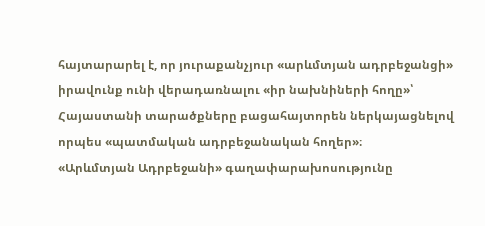հայտարարել է, որ յուրաքանչյուր «արևմտյան ադրբեջանցի» իրավունք ունի վերադառնալու «իր նախնիների հողը»՝ Հայաստանի տարածքները բացահայտորեն ներկայացնելով որպես «պատմական ադրբեջանական հողեր»։
«Արևմտյան Ադրբեջանի» գաղափարախոսությունը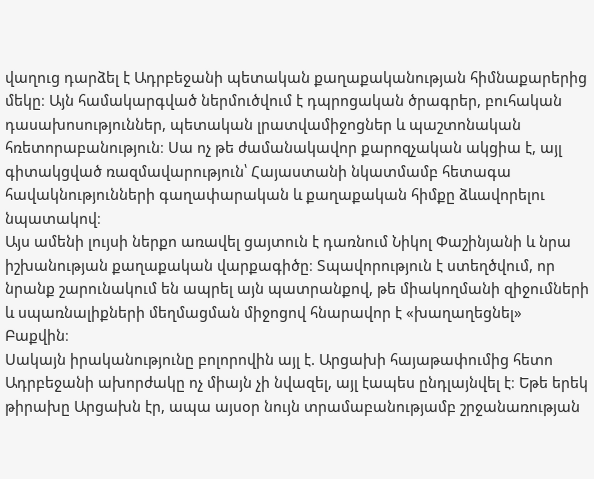վաղուց դարձել է Ադրբեջանի պետական քաղաքականության հիմնաքարերից մեկը։ Այն համակարգված ներմուծվում է դպրոցական ծրագրեր, բուհական դասախոսություններ, պետական լրատվամիջոցներ և պաշտոնական հռետորաբանություն։ Սա ոչ թե ժամանակավոր քարոզչական ակցիա է, այլ գիտակցված ռազմավարություն՝ Հայաստանի նկատմամբ հետագա հավակնությունների գաղափարական և քաղաքական հիմքը ձևավորելու նպատակով։
Այս ամենի լույսի ներքո առավել ցայտուն է դառնում Նիկոլ Փաշինյանի և նրա իշխանության քաղաքական վարքագիծը։ Տպավորություն է ստեղծվում, որ նրանք շարունակում են ապրել այն պատրանքով, թե միակողմանի զիջումների և սպառնալիքների մեղմացման միջոցով հնարավոր է «խաղաղեցնել» Բաքվին։
Սակայն իրականությունը բոլորովին այլ է. Արցախի հայաթափումից հետո Ադրբեջանի ախորժակը ոչ միայն չի նվազել, այլ էապես ընդլայնվել է։ Եթե երեկ թիրախը Արցախն էր, ապա այսօր նույն տրամաբանությամբ շրջանառության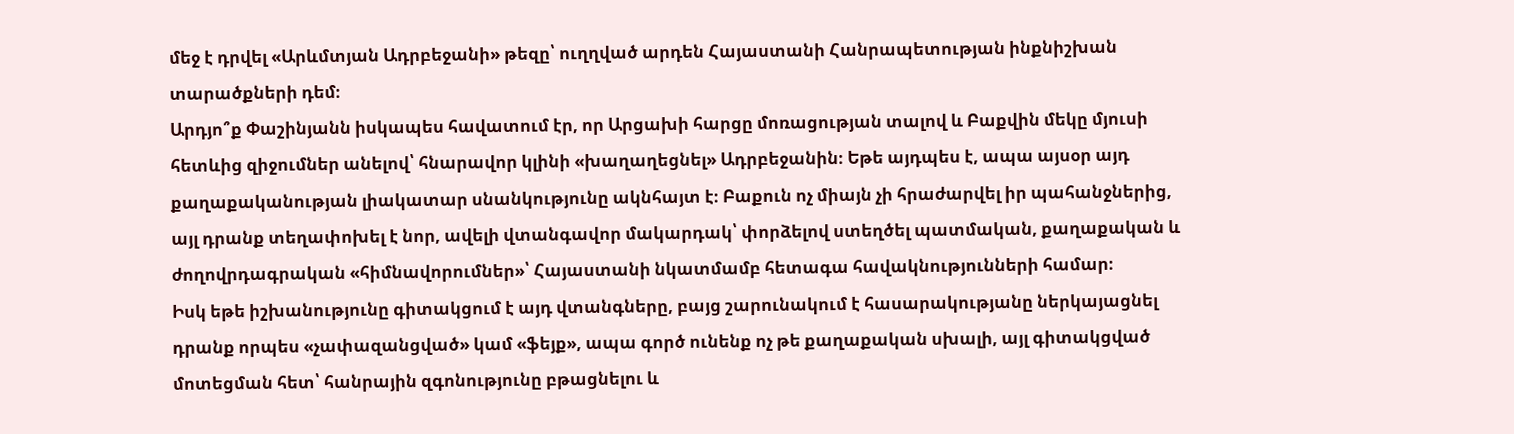մեջ է դրվել «Արևմտյան Ադրբեջանի» թեզը՝ ուղղված արդեն Հայաստանի Հանրապետության ինքնիշխան տարածքների դեմ։
Արդյո՞ք Փաշինյանն իսկապես հավատում էր, որ Արցախի հարցը մոռացության տալով և Բաքվին մեկը մյուսի հետևից զիջումներ անելով՝ հնարավոր կլինի «խաղաղեցնել» Ադրբեջանին։ Եթե այդպես է, ապա այսօր այդ քաղաքականության լիակատար սնանկությունը ակնհայտ է։ Բաքուն ոչ միայն չի հրաժարվել իր պահանջներից, այլ դրանք տեղափոխել է նոր, ավելի վտանգավոր մակարդակ՝ փորձելով ստեղծել պատմական, քաղաքական և ժողովրդագրական «հիմնավորումներ»՝ Հայաստանի նկատմամբ հետագա հավակնությունների համար։
Իսկ եթե իշխանությունը գիտակցում է այդ վտանգները, բայց շարունակում է հասարակությանը ներկայացնել դրանք որպես «չափազանցված» կամ «ֆեյք», ապա գործ ունենք ոչ թե քաղաքական սխալի, այլ գիտակցված մոտեցման հետ՝ հանրային զգոնությունը բթացնելու և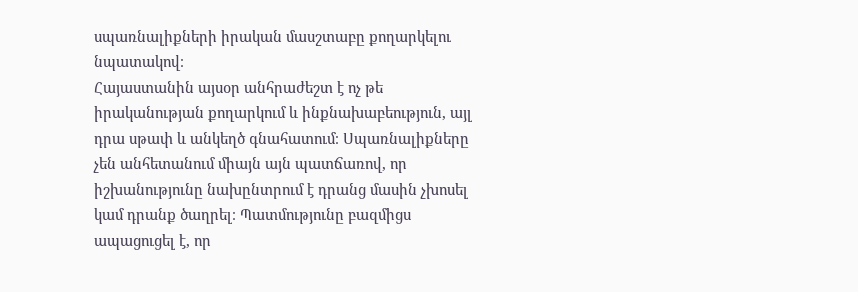սպառնալիքների իրական մասշտաբը քողարկելու նպատակով։
Հայաստանին այսօր անհրաժեշտ է ոչ թե իրականության քողարկում և ինքնախաբեություն, այլ դրա սթափ և անկեղծ գնահատում։ Սպառնալիքները չեն անհետանում միայն այն պատճառով, որ իշխանությունը նախընտրում է դրանց մասին չխոսել կամ դրանք ծաղրել։ Պատմությունը բազմիցս ապացուցել է, որ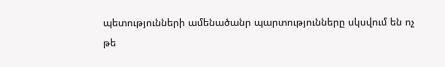պետությունների ամենածանր պարտությունները սկսվում են ոչ թե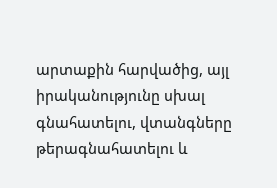արտաքին հարվածից, այլ իրականությունը սխալ գնահատելու, վտանգները թերագնահատելու և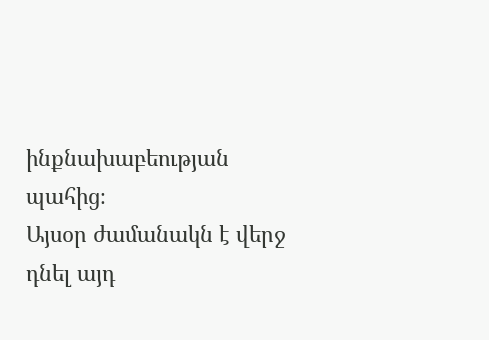ինքնախաբեության պահից։
Այսօր ժամանակն է վերջ դնել այդ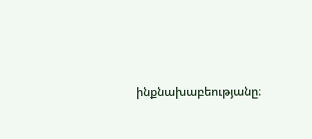ինքնախաբեությանը։